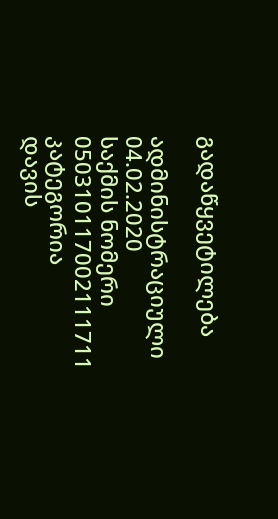გადაწყვეტილება

ადმინისტრაციული 04.02.2020
საქმის ნომერი
050310117002111711
კატეგორია
დავის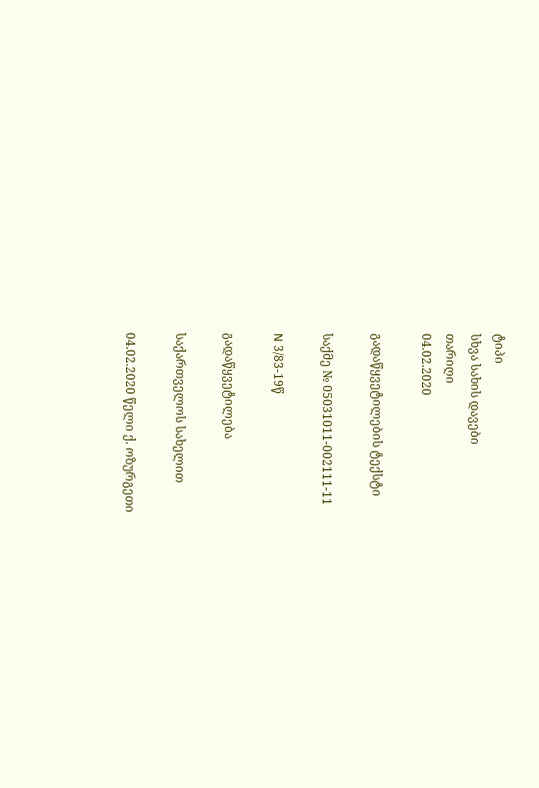ტიპი
სხვა სახის დავები
თარიღი
04.02.2020

გადაწყვეტილების ტექსტი

საქმე № 05031011-002111-11

N 3/83-19წ

გადაწყვეტილება

საქართველოს სახელით

04.02.2020 წელი ქ. ოზურგეთი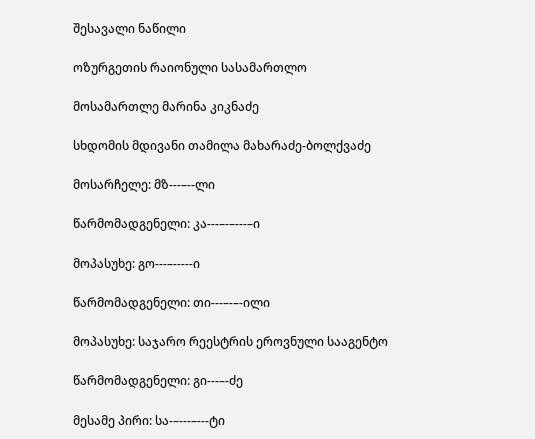შესავალი ნაწილი

ოზურგეთის რაიონული სასამართლო

მოსამართლე მარინა კიკნაძე

სხდომის მდივანი თამილა მახარაძე-ბოლქვაძე

მოსარჩელე: მზ---–--ლი

წარმომადგენელი: კა---–-–---–ი

მოპასუხე: გო---–-----ი

წარმომადგენელი: თი---–-–-ილი

მოპასუხე: საჯარო რეესტრის ეროვნული სააგენტო

წარმომადგენელი: გი---–-ძე

მესამე პირი: სა-–---–---ტი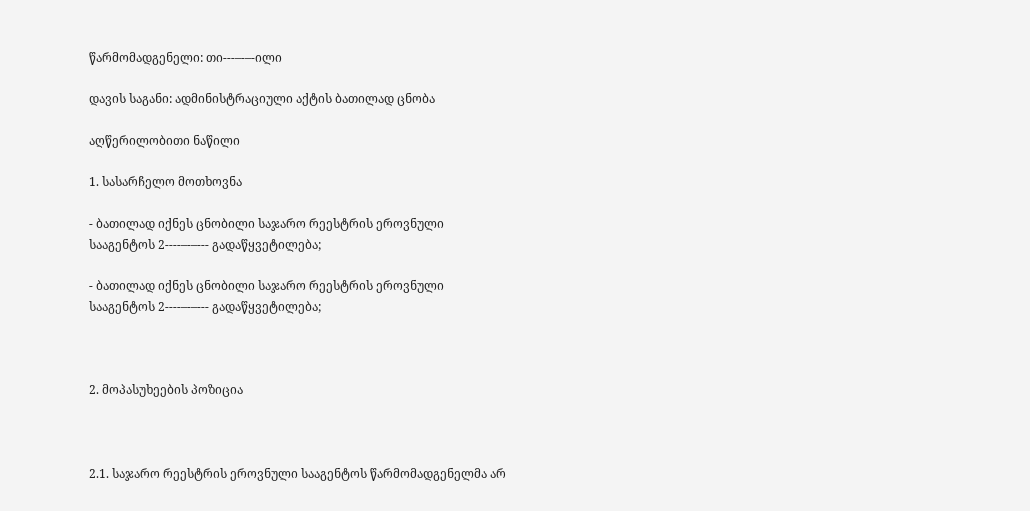წარმომადგენელი: თი---–-–-ილი

დავის საგანი: ადმინისტრაციული აქტის ბათილად ცნობა

აღწერილობითი ნაწილი

1. სასარჩელო მოთხოვნა

- ბათილად იქნეს ცნობილი საჯარო რეესტრის ეროვნული სააგენტოს 2----–-–--- გადაწყვეტილება;

- ბათილად იქნეს ცნობილი საჯარო რეესტრის ეროვნული სააგენტოს 2----–-–--- გადაწყვეტილება;



2. მოპასუხეების პოზიცია



2.1. საჯარო რეესტრის ეროვნული სააგენტოს წარმომადგენელმა არ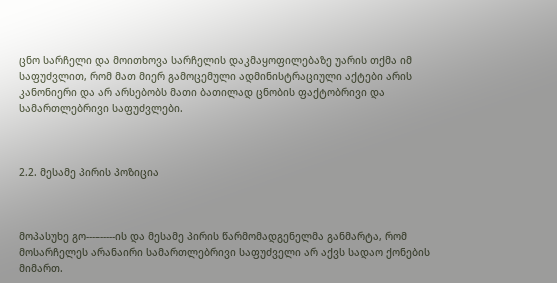ცნო სარჩელი და მოითხოვა სარჩელის დაკმაყოფილებაზე უარის თქმა იმ საფუძვლით, რომ მათ მიერ გამოცემული ადმინისტრაციული აქტები არის კანონიერი და არ არსებობს მათი ბათილად ცნობის ფაქტობრივი და სამართლებრივი საფუძვლები.



2.2. მესამე პირის პოზიცია



მოპასუხე გო---–-----ის და მესამე პირის წარმომადგენელმა განმარტა, რომ მოსარჩელეს არანაირი სამართლებრივი საფუძველი არ აქვს სადაო ქონების მიმართ.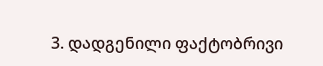3. დადგენილი ფაქტობრივი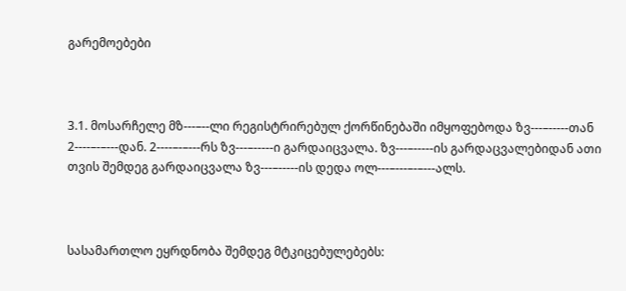გარემოებები



3.1. მოსარჩელე მზ---–--ლი რეგისტრირებულ ქორწინებაში იმყოფებოდა ზვ---–-----თან 2----–-–---დან. 2----–-–---რს ზვ---–-----ი გარდაიცვალა. ზვ---–-----ის გარდაცვალებიდან ათი თვის შემდეგ გარდაიცვალა ზვ---–-----ის დედა ოლ---–---–-–---ალს.



სასამართლო ეყრდნობა შემდეგ მტკიცებულებებს: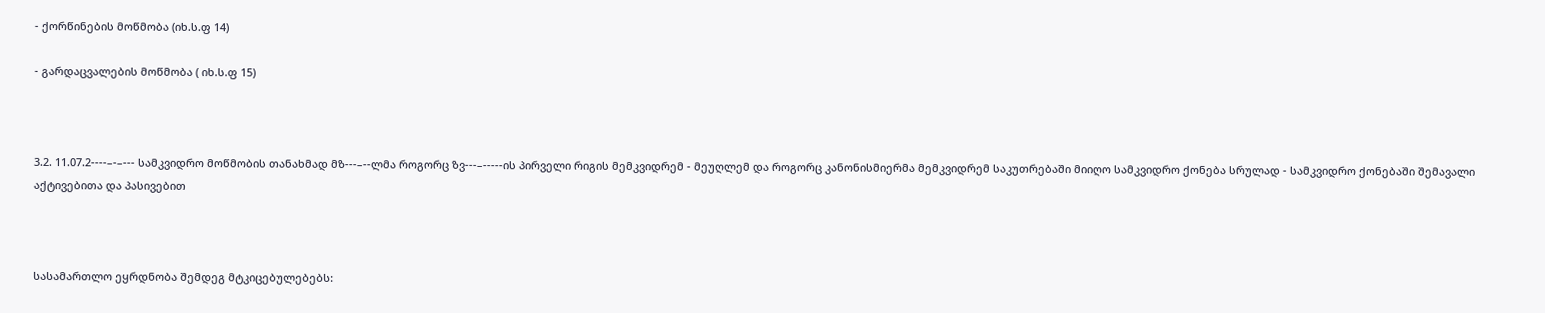- ქორწინების მოწმობა (იხ.ს.ფ 14)

- გარდაცვალების მოწმობა ( იხ.ს.ფ 15)



3.2. 11.07.2----–-–--- სამკვიდრო მოწმობის თანახმად მზ---–--ლმა როგორც ზვ---–-----ის პირველი რიგის მემკვიდრემ - მეუღლემ და როგორც კანონისმიერმა მემკვიდრემ საკუთრებაში მიიღო სამკვიდრო ქონება სრულად - სამკვიდრო ქონებაში შემავალი აქტივებითა და პასივებით



სასამართლო ეყრდნობა შემდეგ მტკიცებულებებს: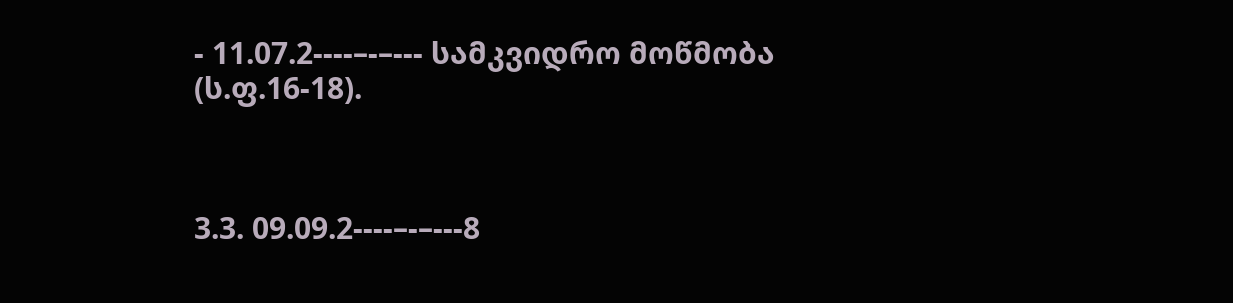- 11.07.2----–-–--- სამკვიდრო მოწმობა (ს.ფ.16-18).



3.3. 09.09.2----–-–---8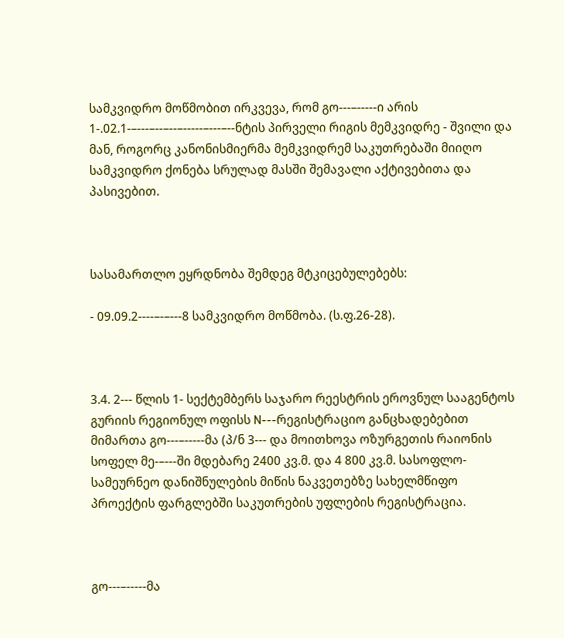სამკვიდრო მოწმობით ირკვევა, რომ გო---–-----ი არის 1-.02.1-–---–--–--–-----–---–--ნტის პირველი რიგის მემკვიდრე - შვილი და მან, როგორც კანონისმიერმა მემკვიდრემ საკუთრებაში მიიღო სამკვიდრო ქონება სრულად მასში შემავალი აქტივებითა და პასივებით.



სასამართლო ეყრდნობა შემდეგ მტკიცებულებებს:

- 09.09.2----–-–---8 სამკვიდრო მოწმობა. (ს.ფ.26-28).



3.4. 2--- წლის 1- სექტემბერს საჯარო რეესტრის ეროვნულ სააგენტოს გურიის რეგიონულ ოფისს N---რეგისტრაციო განცხადებებით მიმართა გო---–-----მა (პ/ნ 3--- და მოითხოვა ოზურგეთის რაიონის სოფელ მე-–---ში მდებარე 2400 კვ.მ. და 4 800 კვ.მ. სასოფლო-სამეურნეო დანიშნულების მიწის ნაკვეთებზე სახელმწიფო პროექტის ფარგლებში საკუთრების უფლების რეგისტრაცია.



გო---–-----მა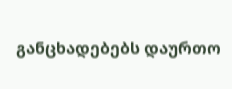განცხადებებს დაურთო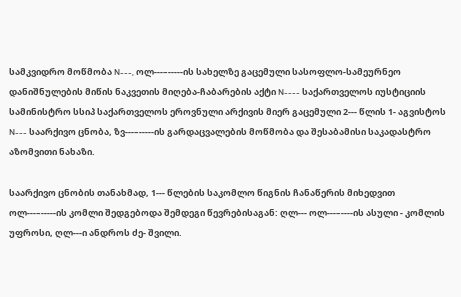სამკვიდრო მოწმობა N---, ოლ---–-----ის სახელზე გაცემული სასოფლო-სამეურნეო დანიშნულების მიწის ნაკვეთის მიღება-ჩაბარების აქტი N---- საქართველოს იუსტიციის სამინისტრო სსიპ საქართველოს ეროვნული არქივის მიერ გაცემული 2--- წლის 1- აგვისტოს N--- საარქივო ცნობა, ზვ---–-----ის გარდაცვალების მოწმობა და შესაბამისი საკადასტრო აზომვითი ნახაზი.

საარქივო ცნობის თანახმად, 1--- წლების საკომლო წიგნის ჩანაწერის მიხედვით ოლ---–-----ის კომლი შედგებოდა შემდეგი წევრებისაგან: ღლ--- ოლ---–----ის ასული - კომლის უფროსი, ღლ---ი ანდროს ძე- შვილი.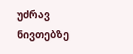უძრავ ნივთებზე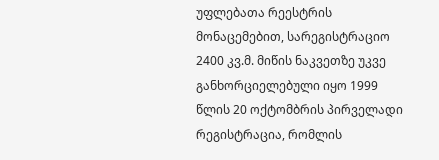უფლებათა რეესტრის მონაცემებით, სარეგისტრაციო 2400 კვ.მ. მიწის ნაკვეთზე უკვე განხორციელებული იყო 1999 წლის 20 ოქტომბრის პირველადი რეგისტრაცია, რომლის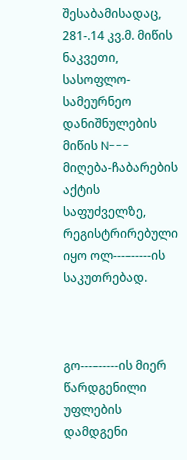შესაბამისადაც, 281-.14 კვ.მ. მიწის ნაკვეთი, სასოფლო-სამეურნეო დანიშნულების მიწის N--- მიღება-ჩაბარების აქტის საფუძველზე, რეგისტრირებული იყო ოლ---–-----ის საკუთრებად.



გო---–-----ის მიერ წარდგენილი უფლების დამდგენი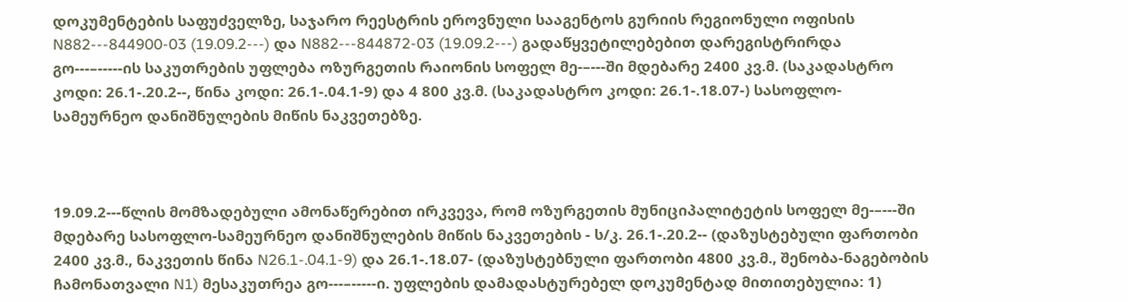დოკუმენტების საფუძველზე, საჯარო რეესტრის ეროვნული სააგენტოს გურიის რეგიონული ოფისის N882---844900-03 (19.09.2---) და N882---844872-03 (19.09.2---) გადაწყვეტილებებით დარეგისტრირდა გო---–-----ის საკუთრების უფლება ოზურგეთის რაიონის სოფელ მე-–---ში მდებარე 2400 კვ.მ. (საკადასტრო კოდი: 26.1-.20.2--, წინა კოდი: 26.1-.04.1-9) და 4 800 კვ.მ. (საკადასტრო კოდი: 26.1-.18.07-) სასოფლო-სამეურნეო დანიშნულების მიწის ნაკვეთებზე.



19.09.2---წლის მომზადებული ამონაწერებით ირკვევა, რომ ოზურგეთის მუნიციპალიტეტის სოფელ მე-–---ში მდებარე სასოფლო-სამეურნეო დანიშნულების მიწის ნაკვეთების - ს/კ. 26.1-.20.2-- (დაზუსტებული ფართობი 2400 კვ.მ., ნაკვეთის წინა N26.1-.04.1-9) და 26.1-.18.07- (დაზუსტებნული ფართობი 4800 კვ.მ., შენობა-ნაგებობის ჩამონათვალი N1) მესაკუთრეა გო---–-----ი. უფლების დამადასტურებელ დოკუმენტად მითითებულია: 1)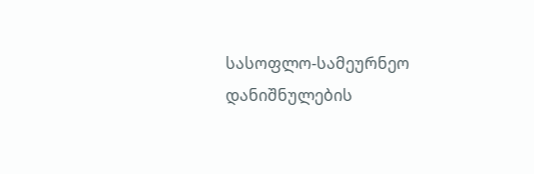სასოფლო-სამეურნეო დანიშნულების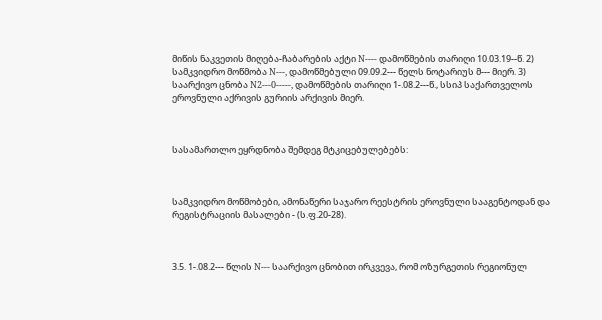მიწის ნაკვეთის მიღება-ჩაბარების აქტი N---- დამოწმების თარიღი 10.03.19--წ. 2) სამკვიდრო მოწმობა N---, დამოწმებული 09.09.2--- წელს ნოტარიუს მ--- მიერ. 3) საარქივო ცნობა N2---0-----, დამოწმების თარიღი 1-.08.2---წ., სსიპ საქართველოს ეროვნული აქრივის გურიის არქივის მიერ.



სასამართლო ეყრდნობა შემდეგ მტკიცებულებებს:



სამკვიდრო მოწმობები, ამონაწერი საჯარო რეესტრის ეროვნული სააგენტოდან და რეგისტრაციის მასალები - (ს.ფ.20-28).



3.5. 1-.08.2--- წლის N--- საარქივო ცნობით ირკვევა, რომ ოზურგეთის რეგიონულ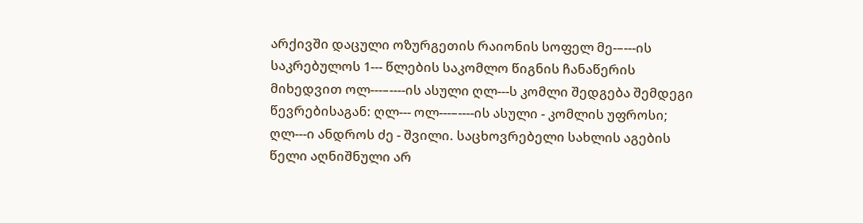არქივში დაცული ოზურგეთის რაიონის სოფელ მე-–---ის საკრებულოს 1--- წლების საკომლო წიგნის ჩანაწერის მიხედვით ოლ---–----ის ასული ღლ---ს კომლი შედგება შემდეგი წევრებისაგან: ღლ--- ოლ---–----ის ასული - კომლის უფროსი; ღლ---ი ანდროს ძე - შვილი. საცხოვრებელი სახლის აგების წელი აღნიშნული არ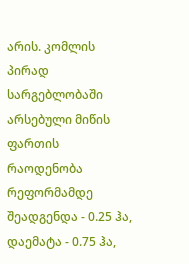არის. კომლის პირად სარგებლობაში არსებული მიწის ფართის რაოდენობა რეფორმამდე შეადგენდა - 0.25 ჰა, დაემატა - 0.75 ჰა,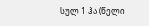სულ 1 ჰა (წელი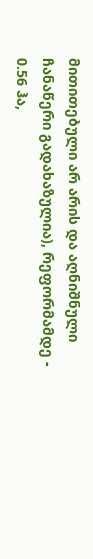მითითებული არ არის და აღნიშნული ჩანაწერი გადახაზულია), რეფორმამდე - 0.56 ჰა,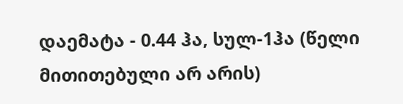დაემატა - 0.44 ჰა, სულ-1ჰა (წელი მითითებული არ არის)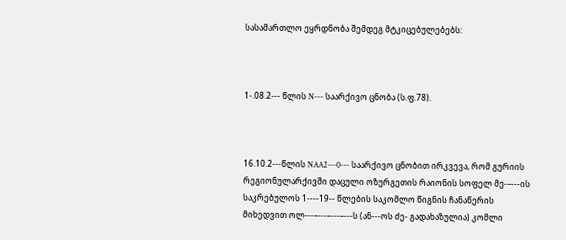სასამართლო ეყრდნობა შემდეგ მტკიცებულებებს:



1-.08.2--- წლის N--- საარქივო ცნობა (ს.ფ.78).



16.10.2---წლის NAA2---0--- საარქივო ცნობით ირკვევა, რომ გურიის რეგიონულარქივში დაცული ოზურგეთის რაიონის სოფელ მე-–---ის საკრებულოს 1----19-- წლების საკომლო წიგნის ჩანაწერის მიხედვით ოლ---–---–---–---ს (ან---ოს ძე- გადახაზულია) კომლი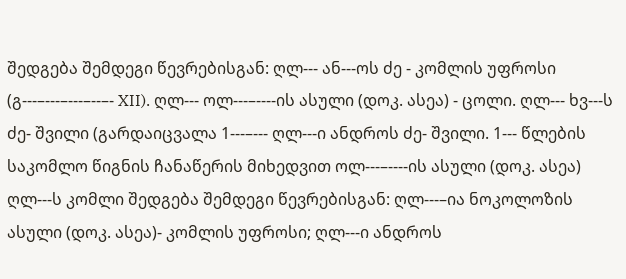შედგება შემდეგი წევრებისგან: ღლ--- ან---ოს ძე - კომლის უფროსი (გ---–---–---–--–- XII). ღლ--- ოლ---–----ის ასული (დოკ. ასეა) - ცოლი. ღლ--- ხვ---ს ძე- შვილი (გარდაიცვალა 1---–--- ღლ---ი ანდროს ძე- შვილი. 1--- წლების საკომლო წიგნის ჩანაწერის მიხედვით ოლ---–----ის ასული (დოკ. ასეა) ღლ---ს კომლი შედგება შემდეგი წევრებისგან: ღლ---–ია ნოკოლოზის ასული (დოკ. ასეა)- კომლის უფროსი; ღლ---ი ანდროს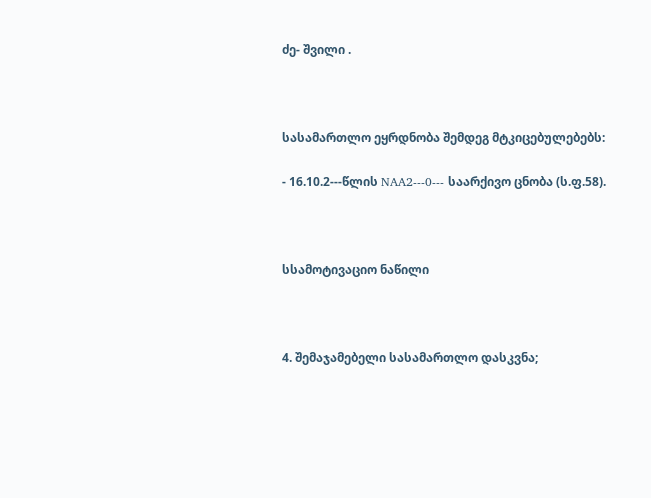ძე- შვილი .



სასამართლო ეყრდნობა შემდეგ მტკიცებულებებს:

- 16.10.2---წლის NAA2---0--- საარქივო ცნობა (ს.ფ.58).



სსამოტივაციო ნაწილი



4. შემაჯამებელი სასამართლო დასკვნა;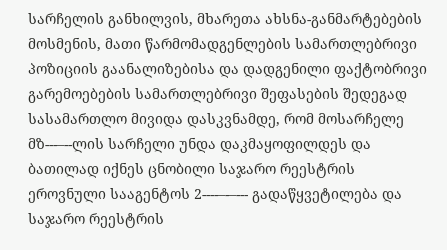სარჩელის განხილვის, მხარეთა ახსნა-განმარტებების მოსმენის, მათი წარმომადგენლების სამართლებრივი პოზიციის გაანალიზებისა და დადგენილი ფაქტობრივი გარემოებების სამართლებრივი შეფასების შედეგად სასამართლო მივიდა დასკვნამდე, რომ მოსარჩელე მზ---–--ლის სარჩელი უნდა დაკმაყოფილდეს და ბათილად იქნეს ცნობილი საჯარო რეესტრის ეროვნული სააგენტოს 2----–-–--- გადაწყვეტილება და საჯარო რეესტრის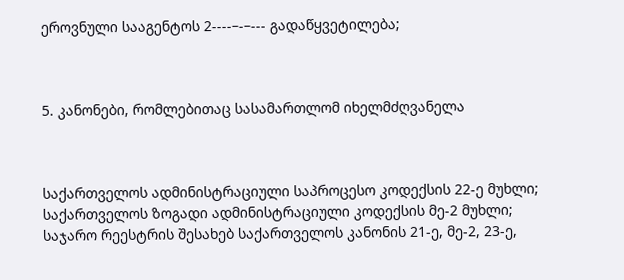ეროვნული სააგენტოს 2----–-–--- გადაწყვეტილება;



5. კანონები, რომლებითაც სასამართლომ იხელმძღვანელა



საქართველოს ადმინისტრაციული საპროცესო კოდექსის 22-ე მუხლი; საქართველოს ზოგადი ადმინისტრაციული კოდექსის მე-2 მუხლი; საჯარო რეესტრის შესახებ საქართველოს კანონის 21-ე, მე-2, 23-ე,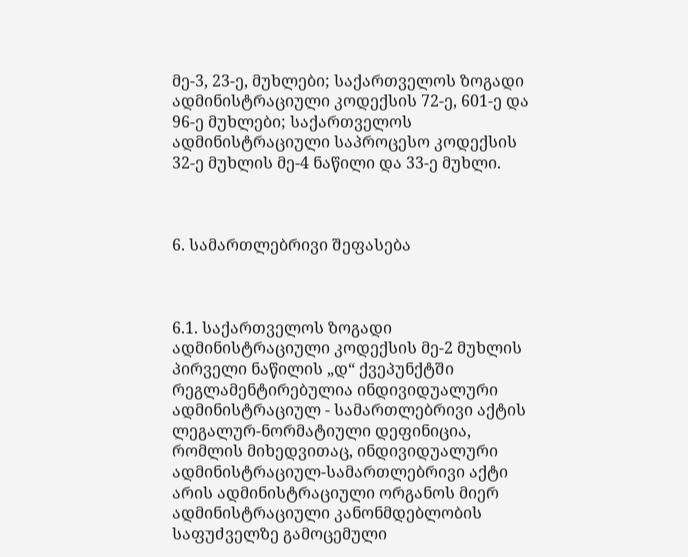მე-3, 23-ე, მუხლები; საქართველოს ზოგადი ადმინისტრაციული კოდექსის 72-ე, 601-ე და 96-ე მუხლები; საქართველოს ადმინისტრაციული საპროცესო კოდექსის 32-ე მუხლის მე-4 ნაწილი და 33-ე მუხლი.



6. სამართლებრივი შეფასება



6.1. საქართველოს ზოგადი ადმინისტრაციული კოდექსის მე-2 მუხლის პირველი ნაწილის „დ“ ქვეპუნქტში რეგლამენტირებულია ინდივიდუალური ადმინისტრაციულ - სამართლებრივი აქტის ლეგალურ-ნორმატიული დეფინიცია, რომლის მიხედვითაც, ინდივიდუალური ადმინისტრაციულ-სამართლებრივი აქტი არის ადმინისტრაციული ორგანოს მიერ ადმინისტრაციული კანონმდებლობის საფუძველზე გამოცემული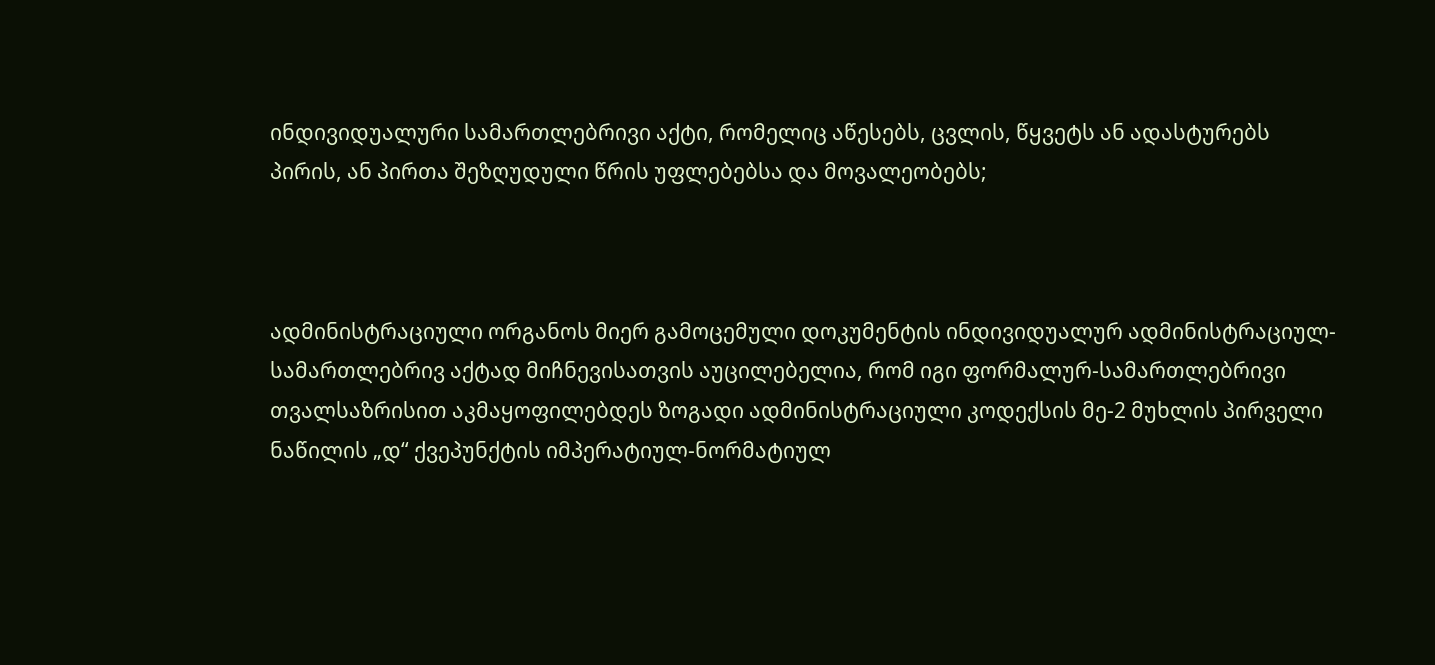ინდივიდუალური სამართლებრივი აქტი, რომელიც აწესებს, ცვლის, წყვეტს ან ადასტურებს პირის, ან პირთა შეზღუდული წრის უფლებებსა და მოვალეობებს;



ადმინისტრაციული ორგანოს მიერ გამოცემული დოკუმენტის ინდივიდუალურ ადმინისტრაციულ-სამართლებრივ აქტად მიჩნევისათვის აუცილებელია, რომ იგი ფორმალურ-სამართლებრივი თვალსაზრისით აკმაყოფილებდეს ზოგადი ადმინისტრაციული კოდექსის მე-2 მუხლის პირველი ნაწილის „დ“ ქვეპუნქტის იმპერატიულ-ნორმატიულ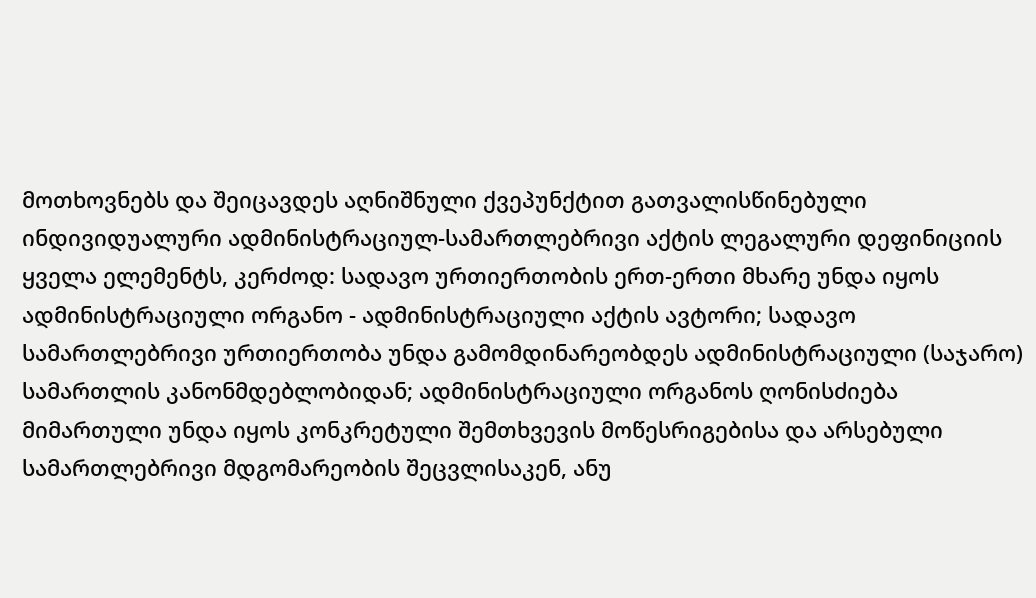მოთხოვნებს და შეიცავდეს აღნიშნული ქვეპუნქტით გათვალისწინებული ინდივიდუალური ადმინისტრაციულ-სამართლებრივი აქტის ლეგალური დეფინიციის ყველა ელემენტს, კერძოდ: სადავო ურთიერთობის ერთ-ერთი მხარე უნდა იყოს ადმინისტრაციული ორგანო - ადმინისტრაციული აქტის ავტორი; სადავო სამართლებრივი ურთიერთობა უნდა გამომდინარეობდეს ადმინისტრაციული (საჯარო) სამართლის კანონმდებლობიდან; ადმინისტრაციული ორგანოს ღონისძიება მიმართული უნდა იყოს კონკრეტული შემთხვევის მოწესრიგებისა და არსებული სამართლებრივი მდგომარეობის შეცვლისაკენ, ანუ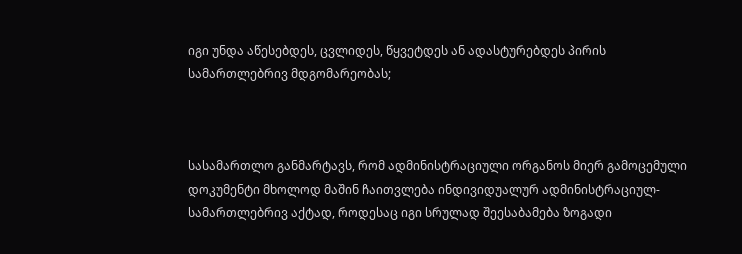იგი უნდა აწესებდეს, ცვლიდეს, წყვეტდეს ან ადასტურებდეს პირის სამართლებრივ მდგომარეობას;



სასამართლო განმარტავს, რომ ადმინისტრაციული ორგანოს მიერ გამოცემული დოკუმენტი მხოლოდ მაშინ ჩაითვლება ინდივიდუალურ ადმინისტრაციულ-სამართლებრივ აქტად, როდესაც იგი სრულად შეესაბამება ზოგადი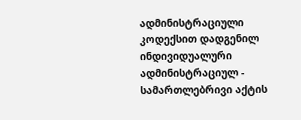ადმინისტრაციული კოდექსით დადგენილ ინდივიდუალური ადმინისტრაციულ - სამართლებრივი აქტის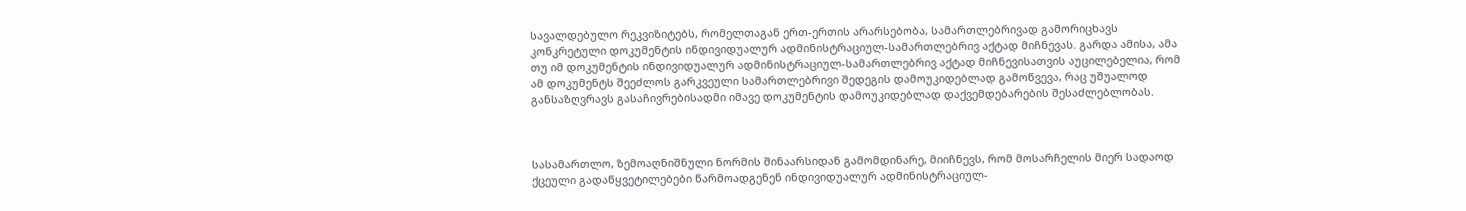სავალდებულო რეკვიზიტებს, რომელთაგან ერთ-ერთის არარსებობა, სამართლებრივად გამორიცხავს კონკრეტული დოკუმენტის ინდივიდუალურ ადმინისტრაციულ-სამართლებრივ აქტად მიჩნევას. გარდა ამისა, ამა თუ იმ დოკუმენტის ინდივიდუალურ ადმინისტრაციულ-სამართლებრივ აქტად მიჩნევისათვის აუცილებელია, რომ ამ დოკუმენტს შეეძლოს გარკვეული სამართლებრივი შედეგის დამოუკიდებლად გამოწვევა, რაც უშუალოდ განსაზღვრავს გასაჩივრებისადმი იმავე დოკუმენტის დამოუკიდებლად დაქვემდებარების შესაძლებლობას.



სასამართლო, ზემოაღნიშნული ნორმის შინაარსიდან გამომდინარე, მიიჩნევს, რომ მოსარჩელის მიერ სადაოდ ქცეული გადაწყვეტილებები წარმოადგენენ ინდივიდუალურ ადმინისტრაციულ-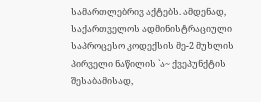სამართლებრივ აქტებს. ამდენად, საქართველოს ადმინისტრაციული საპროცესო კოდექსის მე-2 მუხლის პირველი ნაწილის `ა~ ქვეპუნქტის შესაბამისად,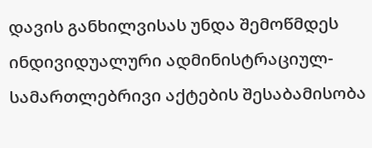დავის განხილვისას უნდა შემოწმდეს ინდივიდუალური ადმინისტრაციულ-სამართლებრივი აქტების შესაბამისობა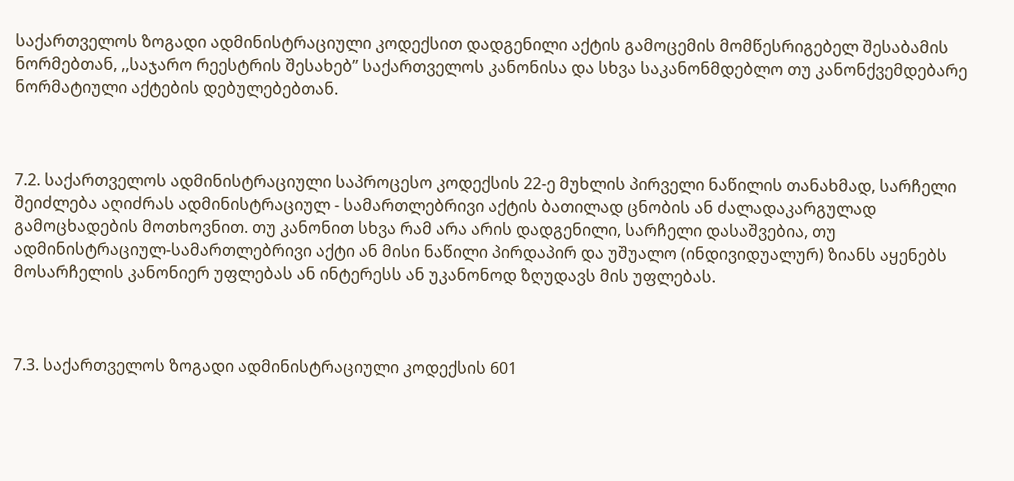საქართველოს ზოგადი ადმინისტრაციული კოდექსით დადგენილი აქტის გამოცემის მომწესრიგებელ შესაბამის ნორმებთან, ,,საჯარო რეესტრის შესახებ’’ საქართველოს კანონისა და სხვა საკანონმდებლო თუ კანონქვემდებარე ნორმატიული აქტების დებულებებთან.



7.2. საქართველოს ადმინისტრაციული საპროცესო კოდექსის 22-ე მუხლის პირველი ნაწილის თანახმად, სარჩელი შეიძლება აღიძრას ადმინისტრაციულ - სამართლებრივი აქტის ბათილად ცნობის ან ძალადაკარგულად გამოცხადების მოთხოვნით. თუ კანონით სხვა რამ არა არის დადგენილი, სარჩელი დასაშვებია, თუ ადმინისტრაციულ-სამართლებრივი აქტი ან მისი ნაწილი პირდაპირ და უშუალო (ინდივიდუალურ) ზიანს აყენებს მოსარჩელის კანონიერ უფლებას ან ინტერესს ან უკანონოდ ზღუდავს მის უფლებას.



7.3. საქართველოს ზოგადი ადმინისტრაციული კოდექსის 601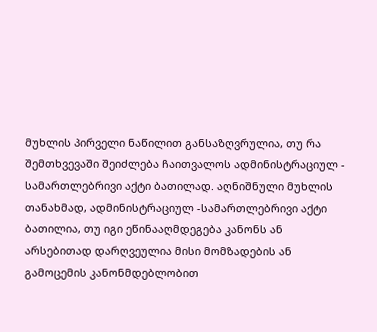მუხლის პირველი ნაწილით განსაზღვრულია, თუ რა შემთხვევაში შეიძლება ჩაითვალოს ადმინისტრაციულ - სამართლებრივი აქტი ბათილად. აღნიშნული მუხლის თანახმად, ადმინისტრაციულ -სამართლებრივი აქტი ბათილია, თუ იგი ეწინააღმდეგება კანონს ან არსებითად დარღვეულია მისი მომზადების ან გამოცემის კანონმდებლობით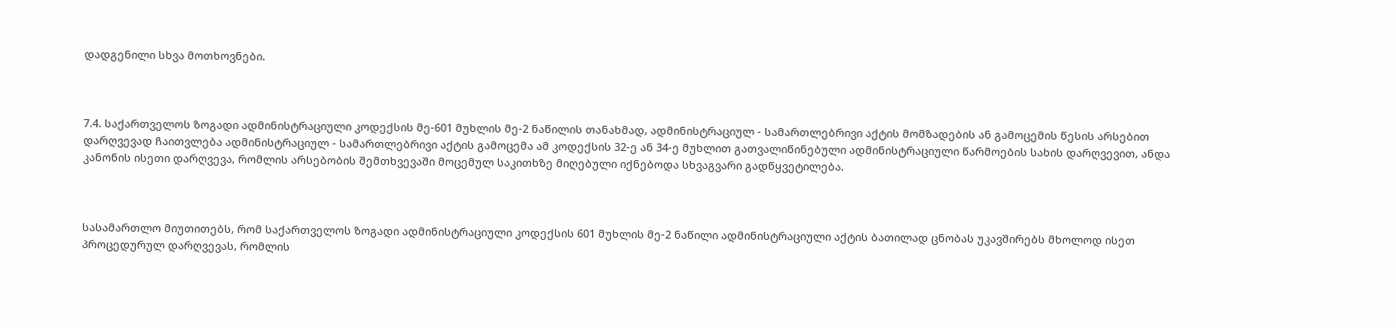დადგენილი სხვა მოთხოვნები.



7.4. საქართველოს ზოგადი ადმინისტრაციული კოდექსის მე-601 მუხლის მე-2 ნაწილის თანახმად, ადმინისტრაციულ - სამართლებრივი აქტის მომზადების ან გამოცემის წესის არსებით დარღვევად ჩაითვლება ადმინისტრაციულ - სამართლებრივი აქტის გამოცემა ამ კოდექსის 32-ე ან 34-ე მუხლით გათვალიწინებული ადმინისტრაციული წარმოების სახის დარღვევით, ანდა კანონის ისეთი დარღვევა, რომლის არსებობის შემთხვევაში მოცემულ საკითხზე მიღებული იქნებოდა სხვაგვარი გადწყვეტილება.



სასამართლო მიუთითებს, რომ საქართველოს ზოგადი ადმინისტრაციული კოდექსის 601 მუხლის მე-2 ნაწილი ადმინისტრაციული აქტის ბათილად ცნობას უკავშირებს მხოლოდ ისეთ პროცედურულ დარღვევას, რომლის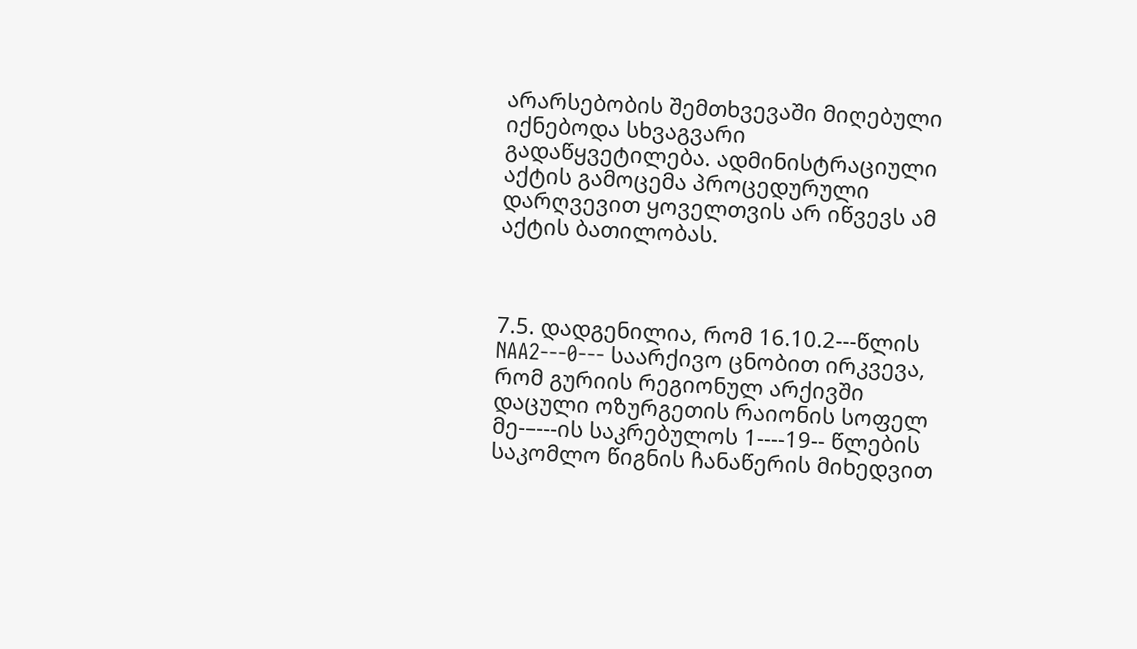არარსებობის შემთხვევაში მიღებული იქნებოდა სხვაგვარი გადაწყვეტილება. ადმინისტრაციული აქტის გამოცემა პროცედურული დარღვევით ყოველთვის არ იწვევს ამ აქტის ბათილობას.



7.5. დადგენილია, რომ 16.10.2---წლის NAA2---0--- საარქივო ცნობით ირკვევა, რომ გურიის რეგიონულ არქივში დაცული ოზურგეთის რაიონის სოფელ მე-–---ის საკრებულოს 1----19-- წლების საკომლო წიგნის ჩანაწერის მიხედვით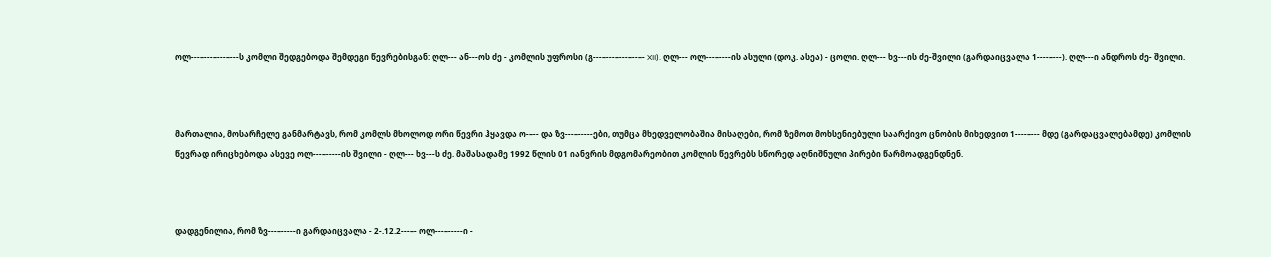ოლ---–---–---–---ს კომლი შედგებოდა შემდეგი წევრებისგან: ღლ--- ან---ოს ძე - კომლის უფროსი (გ---–---–---–--–- XII). ღლ--- ოლ---–----ის ასული (დოკ. ასეა) - ცოლი. ღლ--- ხვ---ის ძე-შვილი (გარდაიცვალა 1----–---). ღლ---ი ანდროს ძე- შვილი.



მართალია, მოსარჩელე განმარტავს, რომ კომლს მხოლოდ ორი წევრი ჰყავდა ო-–-- და ზვ---–-----ები, თუმცა მხედველობაშია მისაღები, რომ ზემოთ მოხსენიებული საარქივო ცნობის მიხედვით 1----–--- მდე (გარდაცვალებამდე) კომლის წევრად ირიცხებოდა ასევე ოლ---–-----ის შვილი - ღლ--- ხვ---ს ძე. მაშასადამე 1992 წლის 01 იანვრის მდგომარეობით კომლის წევრებს სწორედ აღნიშნული პირები წარმოადგენდნენ.



დადგენილია, რომ ზვ---–-----ი გარდაიცვალა - 2-.12.2---–- ოლ---–-----ი -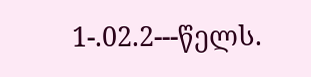1-.02.2---წელს.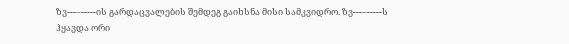ზვ---–-----ის გარდაცვალების შემდეგ გაიხსნა მისი სამკვიდრო. ზვ---–-----ს ჰყავდა ორი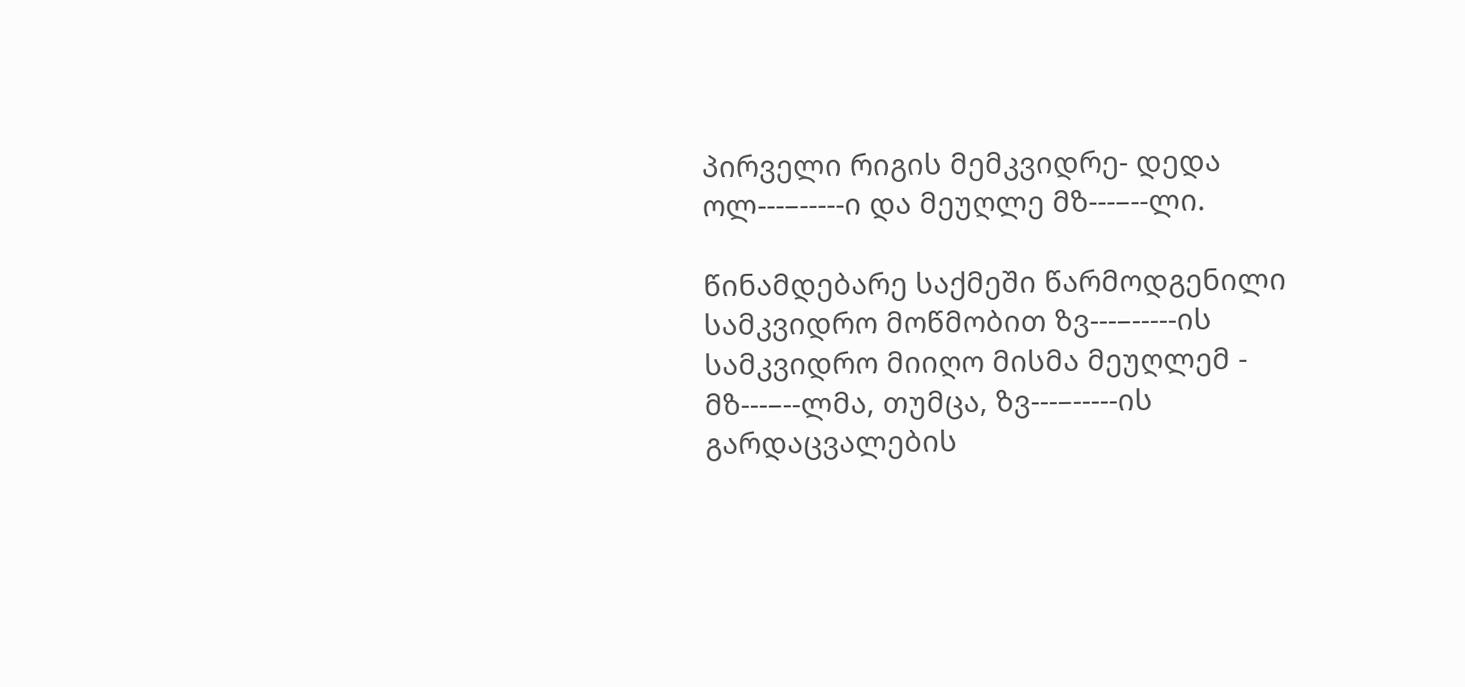პირველი რიგის მემკვიდრე- დედა ოლ---–-----ი და მეუღლე მზ---–--ლი.

წინამდებარე საქმეში წარმოდგენილი სამკვიდრო მოწმობით ზვ---–-----ის სამკვიდრო მიიღო მისმა მეუღლემ - მზ---–--ლმა, თუმცა, ზვ---–-----ის გარდაცვალების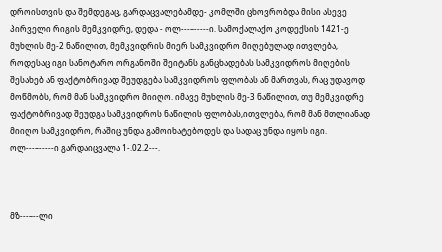დროისთვის და შემდეგაც, გარდაცვალებამდე- კომლში ცხოვრობდა მისი ასევე პირველი რიგის მემკვიდრე, დედა - ოლ---–-----ი. სამოქალაქო კოდექსის 1421-ე მუხლის მე-2 ნაწილით, მემკვიდრის მიერ სამკვიდრო მიღებულად ითვლება, როდესაც იგი სანოტარო ორგანოში შეიტანს განცხადებას სამკვიდროს მიღების შესახებ ან ფაქტობრივად შეუდგება სამკვიდროს ფლობას ან მართვას, რაც უდავოდ მოწმობს, რომ მან სამკვიდრო მიიღო. იმავე მუხლის მე-3 ნაწილით, თუ მემკვიდრე ფაქტობრივად შეუდგა სამკვიდროს ნაწილის ფლობას,ითვლება, რომ მან მთლიანად მიიღო სამკვიდრო, რაშიც უნდა გამოიხატებოდეს და სადაც უნდა იყოს იგი. ოლ---–-----ი გარდაიცვალა 1-.02.2---.



მზ---–--ლი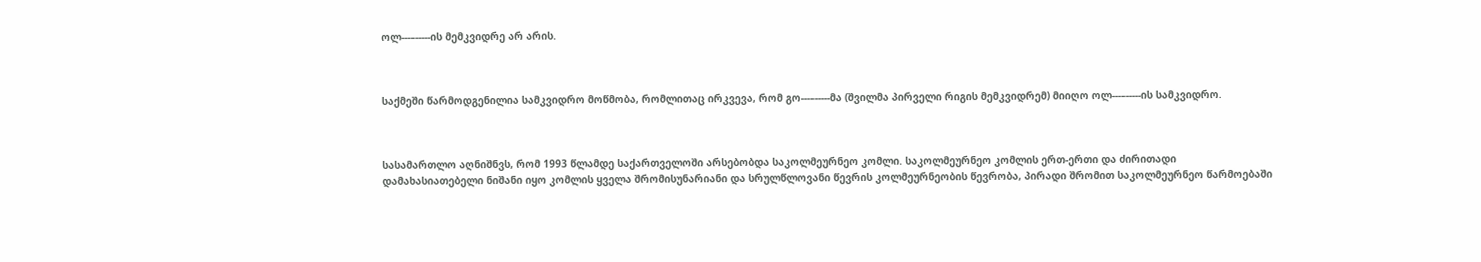ოლ---–-----ის მემკვიდრე არ არის.



საქმეში წარმოდგენილია სამკვიდრო მოწმობა, რომლითაც ირკვევა, რომ გო---–-----მა (შვილმა პირველი რიგის მემკვიდრემ) მიიღო ოლ---–-----ის სამკვიდრო.



სასამართლო აღნიშნვს, რომ 1993 წლამდე საქართველოში არსებობდა საკოლმეურნეო კომლი. საკოლმეურნეო კომლის ერთ-ერთი და ძირითადი დამახასიათებელი ნიშანი იყო კომლის ყველა შრომისუნარიანი და სრულწლოვანი წევრის კოლმეურნეობის წევრობა, პირადი შრომით საკოლმეურნეო წარმოებაში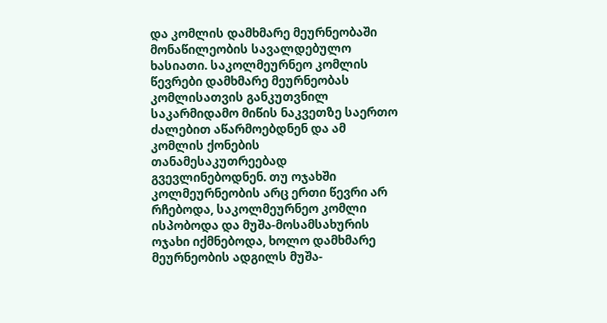და კომლის დამხმარე მეურნეობაში მონაწილეობის სავალდებულო ხასიათი. საკოლმეურნეო კომლის წევრები დამხმარე მეურნეობას კომლისათვის განკუთვნილ საკარმიდამო მიწის ნაკვეთზე საერთო ძალებით აწარმოებდნენ და ამ კომლის ქონების თანამესაკუთრეებად გვევლინებოდნენ. თუ ოჯახში კოლმეურნეობის არც ერთი წევრი არ რჩებოდა, საკოლმეურნეო კომლი ისპობოდა და მუშა-მოსამსახურის ოჯახი იქმნებოდა, ხოლო დამხმარე მეურნეობის ადგილს მუშა-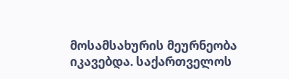მოსამსახურის მეურნეობა იკავებდა. საქართველოს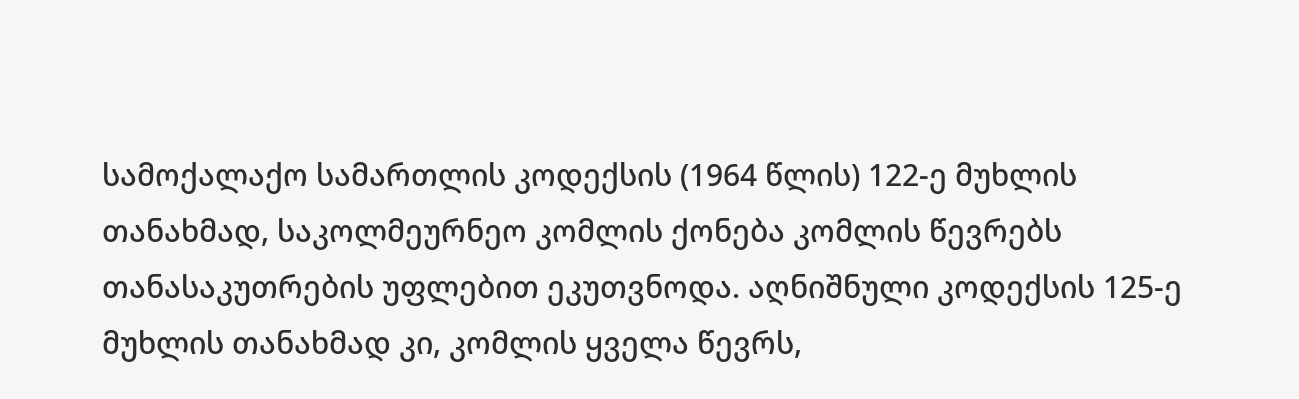სამოქალაქო სამართლის კოდექსის (1964 წლის) 122-ე მუხლის თანახმად, საკოლმეურნეო კომლის ქონება კომლის წევრებს თანასაკუთრების უფლებით ეკუთვნოდა. აღნიშნული კოდექსის 125-ე მუხლის თანახმად კი, კომლის ყველა წევრს,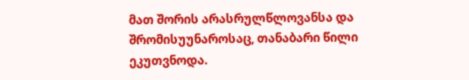მათ შორის არასრულწლოვანსა და შრომისუუნაროსაც, თანაბარი წილი ეკუთვნოდა.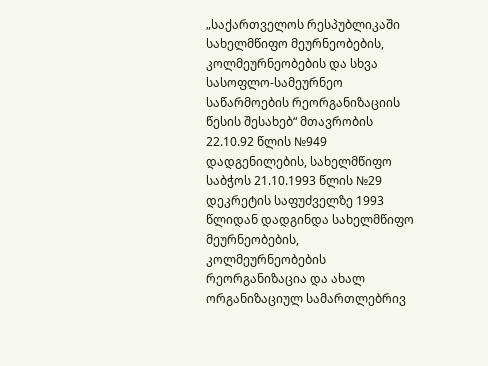„საქართველოს რესპუბლიკაში სახელმწიფო მეურნეობების, კოლმეურნეობების და სხვა სასოფლო-სამეურნეო საწარმოების რეორგანიზაციის წესის შესახებ“ მთავრობის 22.10.92 წლის №949 დადგენილების, სახელმწიფო საბჭოს 21.10.1993 წლის №29 დეკრეტის საფუძველზე 1993 წლიდან დადგინდა სახელმწიფო მეურნეობების, კოლმეურნეობების რეორგანიზაცია და ახალ ორგანიზაციულ სამართლებრივ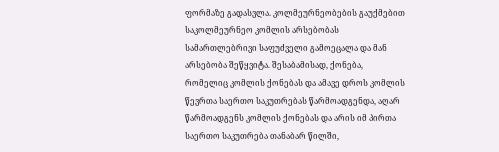ფორმაზე გადასვლა. კოლმეურნეობების გაუქმებით საკოლმეურნეო კომლის არსებობას სამართლებრივი საფუძველი გამოეცალა და მან არსებობა შეწყვიტა. შესაბამისად, ქონება, რომელიც კომლის ქონებას და ამავე დროს კომლის წევრთა საერთო საკუთრებას წარმოადგენდა, აღარ წარმოადგენს კომლის ქონებას და არის იმ პირთა საერთო საკუთრება თანაბარ წილში,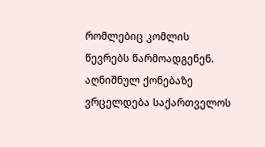რომლებიც კომლის წევრებს წარმოადგენენ. აღნიშნულ ქონებაზე ვრცელდება საქართველოს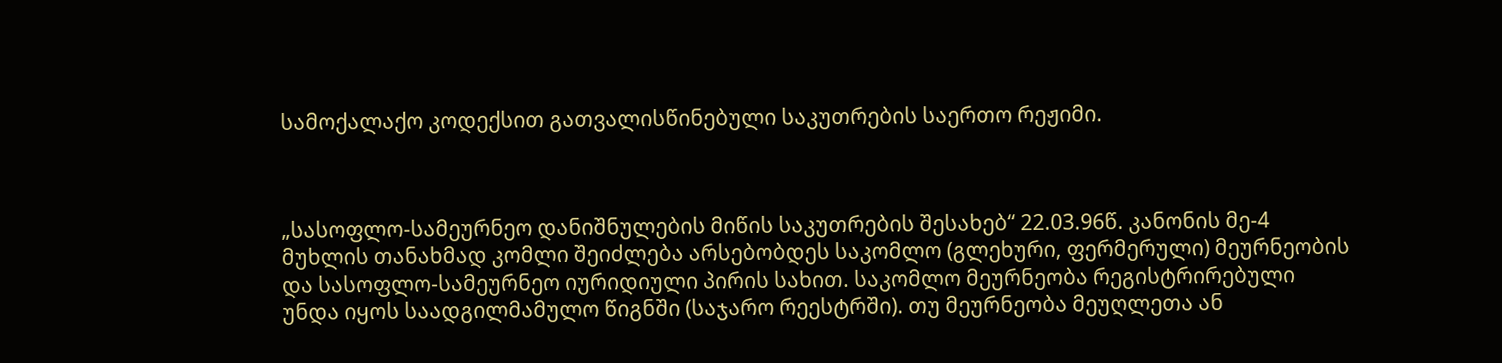სამოქალაქო კოდექსით გათვალისწინებული საკუთრების საერთო რეჟიმი.



„სასოფლო-სამეურნეო დანიშნულების მიწის საკუთრების შესახებ“ 22.03.96წ. კანონის მე-4 მუხლის თანახმად კომლი შეიძლება არსებობდეს საკომლო (გლეხური, ფერმერული) მეურნეობის და სასოფლო-სამეურნეო იურიდიული პირის სახით. საკომლო მეურნეობა რეგისტრირებული უნდა იყოს საადგილმამულო წიგნში (საჯარო რეესტრში). თუ მეურნეობა მეუღლეთა ან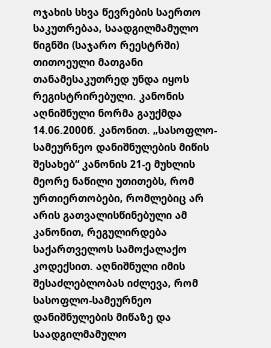ოჯახის სხვა წევრების საერთო საკუთრებაა, საადგილმამულო წიგნში (საჯარო რეესტრში) თითოეული მათგანი თანამესაკუთრედ უნდა იყოს რეგისტრირებული. კანონის აღნიშნული ნორმა გაუქმდა 14.06.2000წ. კანონით. „სასოფლო-სამეურნეო დანიშნულების მიწის შესახებ“ კანონის 21-ე მუხლის მეორე ნაწილი უთითებს, რომ ურთიერთობები, რომლებიც არ არის გათვალისწინებული ამ კანონით, რეგულირდება საქართველოს სამოქალაქო კოდექსით. აღნიშნული იმის შესაძლებლობას იძლევა, რომ სასოფლო-სამეურნეო დანიშნულების მიწაზე და საადგილმამულო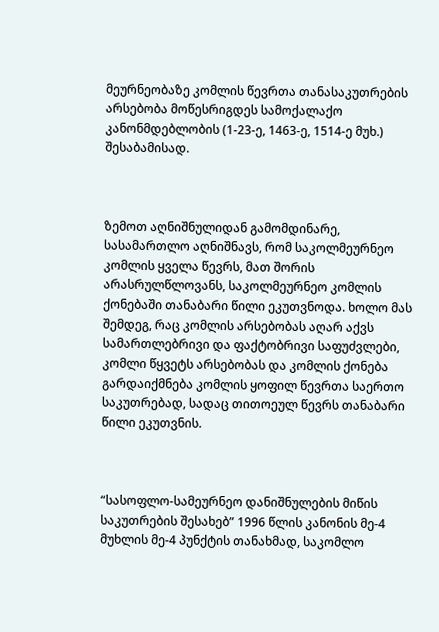მეურნეობაზე კომლის წევრთა თანასაკუთრების არსებობა მოწესრიგდეს სამოქალაქო კანონმდებლობის (1-23-ე, 1463-ე, 1514-ე მუხ.) შესაბამისად.



ზემოთ აღნიშნულიდან გამომდინარე, სასამართლო აღნიშნავს, რომ საკოლმეურნეო კომლის ყველა წევრს, მათ შორის არასრულწლოვანს, საკოლმეურნეო კომლის ქონებაში თანაბარი წილი ეკუთვნოდა. ხოლო მას შემდეგ, რაც კომლის არსებობას აღარ აქვს სამართლებრივი და ფაქტობრივი საფუძვლები, კომლი წყვეტს არსებობას და კომლის ქონება გარდაიქმნება კომლის ყოფილ წევრთა საერთო საკუთრებად, სადაც თითოეულ წევრს თანაბარი წილი ეკუთვნის.



“სასოფლო-სამეურნეო დანიშნულების მიწის საკუთრების შესახებ” 1996 წლის კანონის მე-4 მუხლის მე-4 პუნქტის თანახმად, საკომლო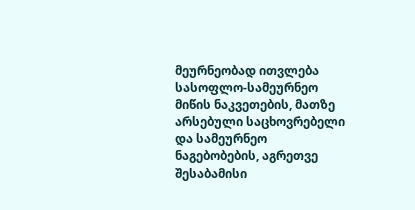მეურნეობად ითვლება სასოფლო-სამეურნეო მიწის ნაკვეთების, მათზე არსებული საცხოვრებელი და სამეურნეო ნაგებობების, აგრეთვე შესაბამისი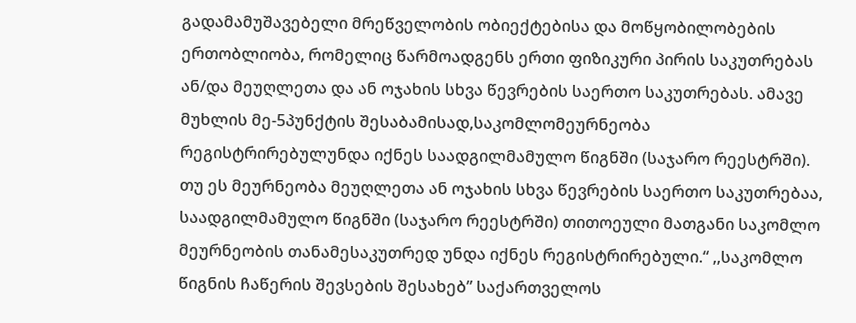გადამამუშავებელი მრეწველობის ობიექტებისა და მოწყობილობების ერთობლიობა, რომელიც წარმოადგენს ერთი ფიზიკური პირის საკუთრებას ან/და მეუღლეთა და ან ოჯახის სხვა წევრების საერთო საკუთრებას. ამავე მუხლის მე-5პუნქტის შესაბამისად,საკომლომეურნეობა რეგისტრირებულუნდა იქნეს საადგილმამულო წიგნში (საჯარო რეესტრში). თუ ეს მეურნეობა მეუღლეთა ან ოჯახის სხვა წევრების საერთო საკუთრებაა, საადგილმამულო წიგნში (საჯარო რეესტრში) თითოეული მათგანი საკომლო მეურნეობის თანამესაკუთრედ უნდა იქნეს რეგისტრირებული.“ ,,საკომლო წიგნის ჩაწერის შევსების შესახებ” საქართველოს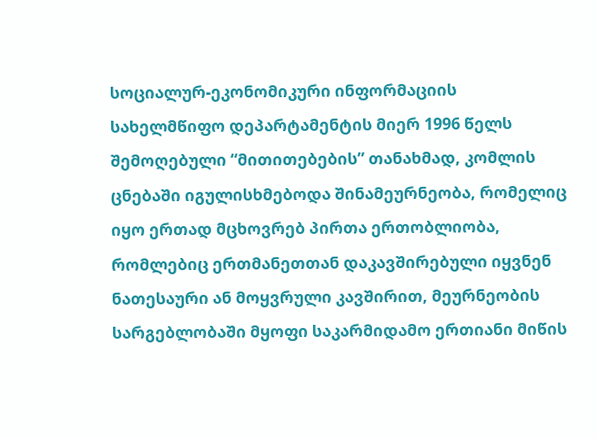სოციალურ-ეკონომიკური ინფორმაციის სახელმწიფო დეპარტამენტის მიერ 1996 წელს შემოღებული “მითითებების” თანახმად, კომლის ცნებაში იგულისხმებოდა შინამეურნეობა, რომელიც იყო ერთად მცხოვრებ პირთა ერთობლიობა, რომლებიც ერთმანეთთან დაკავშირებული იყვნენ ნათესაური ან მოყვრული კავშირით, მეურნეობის სარგებლობაში მყოფი საკარმიდამო ერთიანი მიწის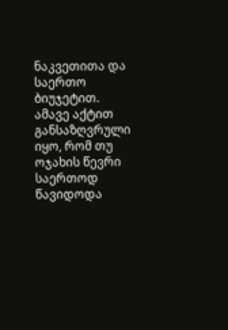ნაკვეთითა და საერთო ბიუჯეტით. ამავე აქტით განსაზღვრული იყო, რომ თუ ოჯახის წევრი საერთოდ წავიდოდა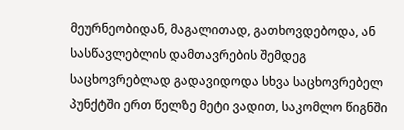მეურნეობიდან, მაგალითად, გათხოვდებოდა, ან სასწავლებლის დამთავრების შემდეგ საცხოვრებლად გადავიდოდა სხვა საცხოვრებელ პუნქტში ერთ წელზე მეტი ვადით, საკომლო წიგნში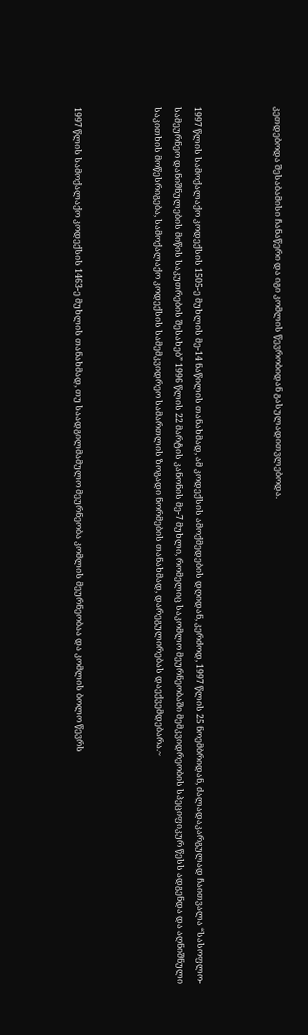კეთდებოდა შესაბამისი ჩანაწერი და იგი კომლის წევრობიდან გასულადითვლებოდა.



1997 წლის სამოქალაქო კოდექსის 1505-ე მუხლის მე-14 ნაწილის თანახმად, ამ კოდექსის ამოქმედების დღიდან, კერძოდ, 1997 წლის 25 ნოემბრიდან, ძალადაკარგულად ჩაითვალა “სასოფლო-სამეურნეო დანიშნულების მიწის საკუთრების შესახებ” 1996 წლის 22 მარტის კანონის მე-7 მუხლი, რომელიც საკომლო მეურნეობაში მემკვიდრეობის სპეციფიკურ წესს ადგენდა და აღნიშნული საკითხის მოწესრიგება, სამოქალაქო კოდექსის სამემკვიდრეო სამართლის ზოგადი ნორმების თანახმად, დარეგულირებას დაექვემდებარა.~



1997 წლის სამოქალაქო კოდექსის 1463-ე მუხლის თანახმად, თუ საადგილმამულო მეურნეობა კომლის მეურნეობაა და კომლის ბოლო წევრს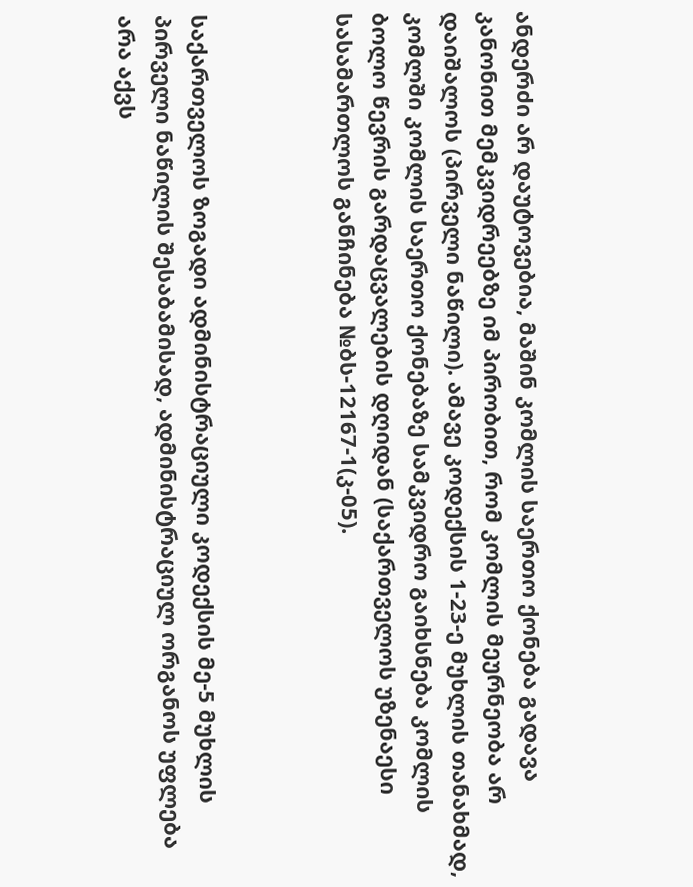ანდერძი არ დაუტოვებია, მაშინ კომლის საერთო ქონება გადავა კანონით მემკვიდრეებზე იმ პირობით, რომ კომლის მეურნეობა არ დაიშალოს (პირველი ნაწილი). ამავე კოდექსის 1-23-ე მუხლის თანახმად, კომლში კომლის საერთო ქონებაზე სამკვიდრო გაიხსნება კომლის ბოლო წევრის გარდაცვალების დღიდან (საქართველოს უზენაესი სასამართლოს განჩინება №ბს-12167-1(კ-05).



საქართველოს ზოგადი ადმინისტრაციული კოდექსის მე-5 მუხლის პირველი ნაწილის შესაბამისად, ადმინისტრაციულ ორგანოს უფლება არა აქვს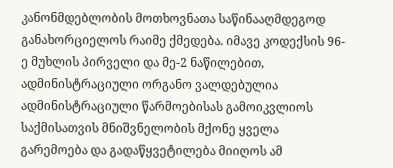კანონმდებლობის მოთხოვნათა საწინააღმდეგოდ განახორციელოს რაიმე ქმედება. იმავე კოდექსის 96-ე მუხლის პირველი და მე-2 ნაწილებით, ადმინისტრაციული ორგანო ვალდებულია ადმინისტრაციული წარმოებისას გამოიკვლიოს საქმისათვის მნიშვნელობის მქონე ყველა გარემოება და გადაწყვეტილება მიიღოს ამ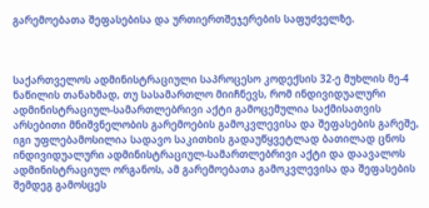გარემოებათა შეფასებისა და ურთიერთშეჯერების საფუძველზე.



საქართველოს ადმინისტრაციული საპროცესო კოდექსის 32-ე მუხლის მე-4 ნაწილის თანახმად, თუ სასამართლო მიიჩნევს, რომ ინდივიდუალური ადმინისტრაციულ-სამართლებრივი აქტი გამოცემულია საქმისათვის არსებითი მნიშვნელობის გარემოების გამოკვლევისა და შეფასების გარეშე, იგი უფლებამოსილია სადავო საკითხის გადაუწყვეტლად ბათილად ცნოს ინდივიდუალური ადმინისტრაციულ-სამართლებრივი აქტი და დაავალოს ადმინისტრაციულ ორგანოს, ამ გარემოებათა გამოკვლევისა და შეფასების შემდეგ გამოსცეს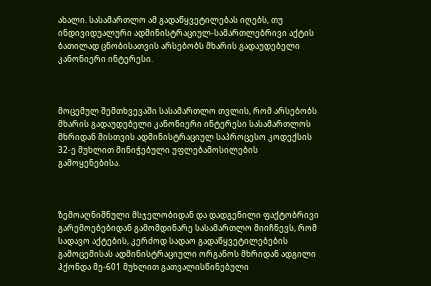ახალი. სასამართლო ამ გადაწყვეტილებას იღებს, თუ ინდივიდუალური ადმინისტრაციულ-სამართლებრივი აქტის ბათილად ცნობისათვის არსებობს მხარის გადაუდებელი კანონიერი ინტერესი.



მოცემულ შემთხვევაში სასამართლო თვლის, რომ არსებობს მხარის გადაუდებელი კანონიერი ინტერესი სასამართლოს მხრიდან მისთვის ადმინისტრაციულ საპროცესო კოდექსის 32-ე მუხლით მინიჭებული უფლებამოსილების გამოყენებისა.



ზემოაღნიშნული მსჯელობიდან და დადგენილი ფაქტობრივი გარემოებებიდან გამომდინარე სასამართლო მიიჩნევს, რომ სადავო აქტების, კერძოდ სადაო გადაწყვეტილებების გამოცემისას ადმინისტრაციული ორგანოს მხრიდან ადგილი ჰქონდა მე-601 მუხლით გათვალისწინებული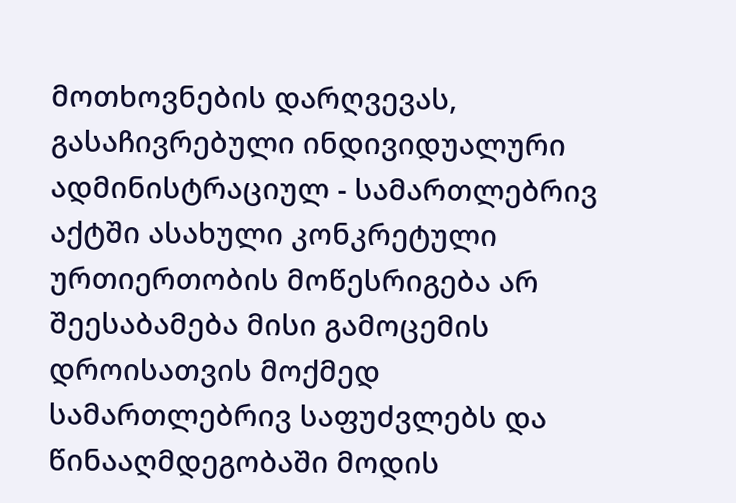მოთხოვნების დარღვევას, გასაჩივრებული ინდივიდუალური ადმინისტრაციულ - სამართლებრივ აქტში ასახული კონკრეტული ურთიერთობის მოწესრიგება არ შეესაბამება მისი გამოცემის დროისათვის მოქმედ სამართლებრივ საფუძვლებს და წინააღმდეგობაში მოდის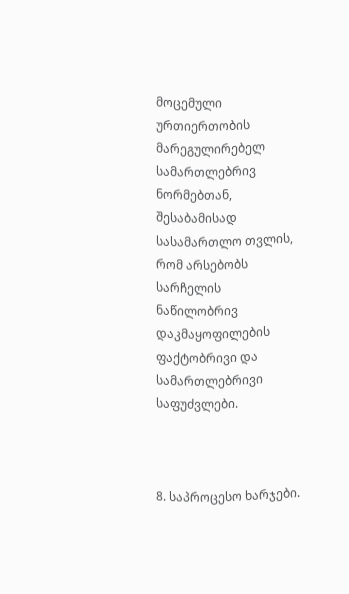მოცემული ურთიერთობის მარეგულირებელ სამართლებრივ ნორმებთან, შესაბამისად სასამართლო თვლის, რომ არსებობს სარჩელის ნაწილობრივ დაკმაყოფილების ფაქტობრივი და სამართლებრივი საფუძვლები.



8. საპროცესო ხარჯები.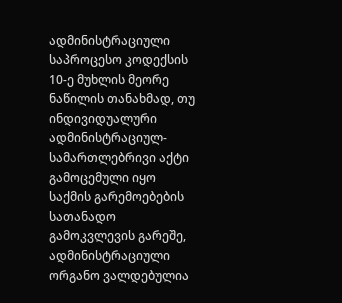ადმინისტრაციული საპროცესო კოდექსის 10-ე მუხლის მეორე ნაწილის თანახმად, თუ ინდივიდუალური ადმინისტრაციულ-სამართლებრივი აქტი გამოცემული იყო საქმის გარემოებების სათანადო გამოკვლევის გარეშე, ადმინისტრაციული ორგანო ვალდებულია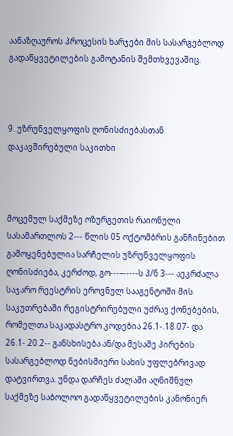აანაზღაუროს პროცესის ხარჯები მის სასარგებლოდ გადაწყვეტილების გამოტანის შემთხვევაშიც.



9. უზრუნველყოფის ღონისძიებასთან დაკავშირებული საკითხი



მოცემულ საქმეზე ოზურგეთის რაიონული სასამართლოს 2--- წლის 05 ოქტომბრის განჩინებით გამოყენებულია სარჩელის უზრუნველყოფის ღონისძიება, კერძოდ, გო---–-----ს პ/ნ 3--- აეკრძალა საჯარო რეესტრის ეროვნულ სააგენტოში მის საკუთრებაში რეგისტრირებული უძრავ ქონებების, რომელთა საკადასტრო კოდებია 26.1-.18.07- და 26.1-.20.2-- განსხისება ან/და მესამე პირების სასარგებლოდ ნებისმიერი სახის უფლებრივად დატვირთვა. უნდა დარჩეს ძალაში აღნიშნულ საქმეზე საბოლოო გადაწყვეტილების კანონიერ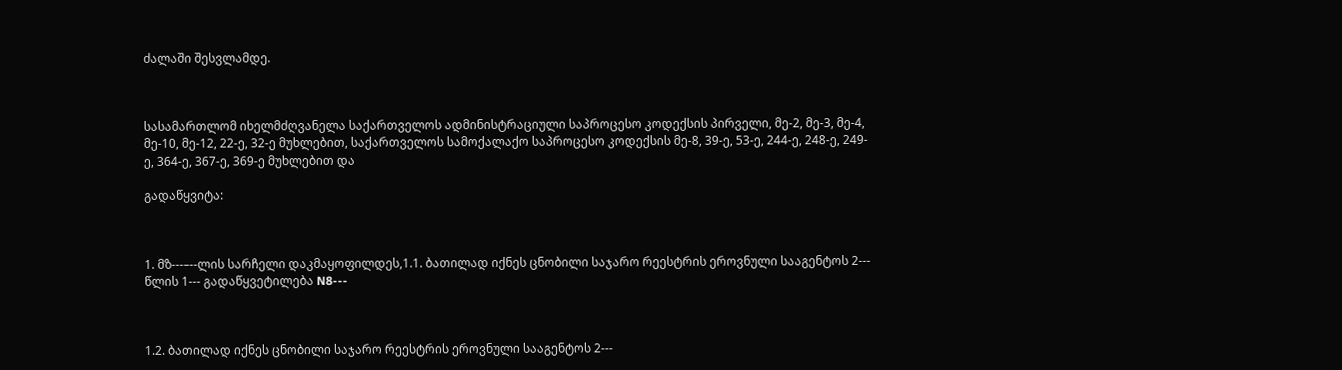ძალაში შესვლამდე.



სასამართლომ იხელმძღვანელა საქართველოს ადმინისტრაციული საპროცესო კოდექსის პირველი, მე-2, მე-3, მე-4, მე-10, მე-12, 22-ე, 32-ე მუხლებით, საქართველოს სამოქალაქო საპროცესო კოდექსის მე-8, 39-ე, 53-ე, 244-ე, 248-ე, 249-ე, 364-ე, 367-ე, 369-ე მუხლებით და

გადაწყვიტა:



1. მზ---–--ლის სარჩელი დაკმაყოფილდეს,1.1. ბათილად იქნეს ცნობილი საჯარო რეესტრის ეროვნული სააგენტოს 2--- წლის 1--- გადაწყვეტილება N8---



1.2. ბათილად იქნეს ცნობილი საჯარო რეესტრის ეროვნული სააგენტოს 2---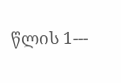წლის 1---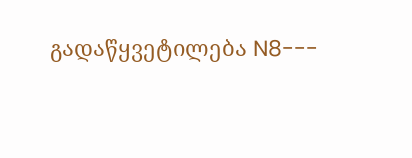გადაწყვეტილება N8---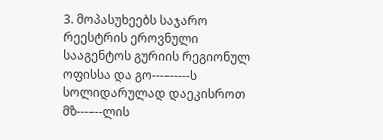3. მოპასუხეებს საჯარო რეესტრის ეროვნული სააგენტოს გურიის რეგიონულ ოფისსა და გო---–-----ს სოლიდარულად დაეკისროთ მზ---–--ლის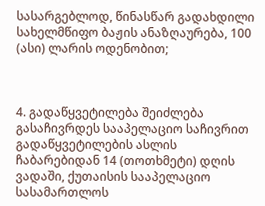სასარგებლოდ, წინასწარ გადახდილი სახელმწიფო ბაჟის ანაზღაურება, 100 (ასი) ლარის ოდენობით;



4. გადაწყვეტილება შეიძლება გასაჩივრდეს სააპელაციო საჩივრით გადაწყვეტილების ასლის ჩაბარებიდან 14 (თოთხმეტი) დღის ვადაში, ქუთაისის სააპელაციო სასამართლოს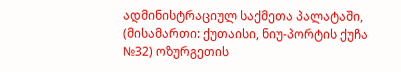ადმინისტრაციულ საქმეთა პალატაში, (მისამართი: ქუთაისი, ნიუ-პორტის ქუჩა №32) ოზურგეთის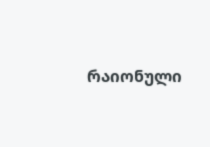რაიონული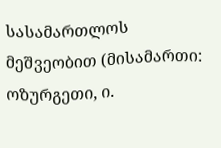სასამართლოს მეშვეობით (მისამართი: ოზურგეთი, ი.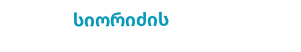სიორიძის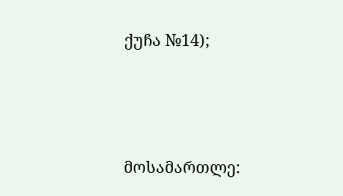ქუჩა №14);



მოსამართლე: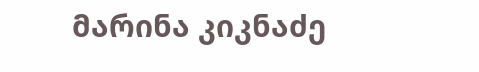მარინა კიკნაძე